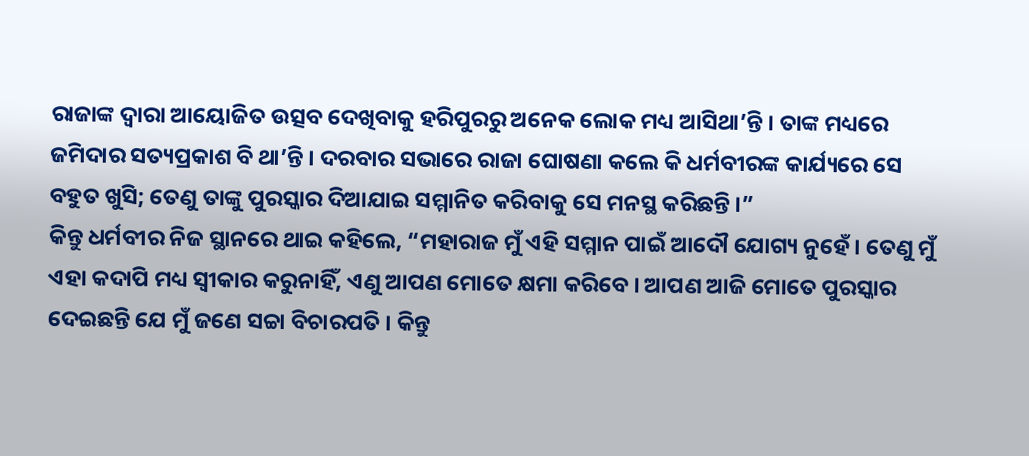ରାଜାଙ୍କ ଦ୍ୱାରା ଆୟୋଜିତ ଉତ୍ସବ ଦେଖିବାକୁ ହରିପୁରରୁ ଅନେକ ଲୋକ ମଧ୍ୟ ଆସିଥା’ନ୍ତି । ତାଙ୍କ ମଧ୍ୟରେ ଜମିଦାର ସତ୍ୟପ୍ରକାଶ ବି ଥା’ନ୍ତି । ଦରବାର ସଭାରେ ରାଜା ଘୋଷଣା କଲେ କି ଧର୍ମବୀରଙ୍କ କାର୍ଯ୍ୟରେ ସେ ବହୁତ ଖୁସି; ତେଣୁ ତାଙ୍କୁ ପୁରସ୍କାର ଦିଆଯାଇ ସମ୍ମାନିତ କରିବାକୁ ସେ ମନସ୍ଥ କରିଛନ୍ତି ।”
କିନ୍ତୁ ଧର୍ମବୀର ନିଜ ସ୍ଥାନରେ ଥାଇ କହିଲେ, “ମହାରାଜ ମୁଁ ଏହି ସମ୍ମାନ ପାଇଁ ଆଦୌ ଯୋଗ୍ୟ ନୁହେଁ । ତେଣୁ ମୁଁ ଏହା କଦାପି ମଧ୍ୟ ସ୍ୱୀକାର କରୁନାହିଁ, ଏଣୁ ଆପଣ ମୋତେ କ୍ଷମା କରିବେ । ଆପଣ ଆଜି ମୋତେ ପୁରସ୍କାର ଦେଇଛନ୍ତି ଯେ ମୁଁ ଜଣେ ସଚ୍ଚା ବିଚାରପତି । କିନ୍ତୁ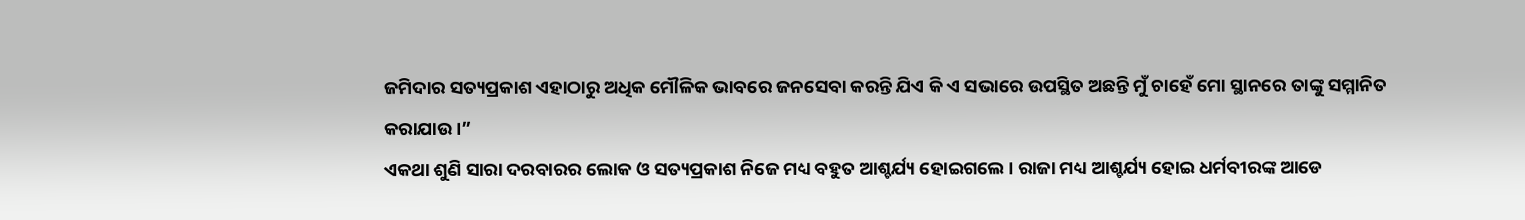ଜମିଦାର ସତ୍ୟପ୍ରକାଶ ଏହାଠାରୁ ଅଧିକ ମୌଳିକ ଭାବରେ ଜନସେବା କରନ୍ତି ଯିଏ କି ଏ ସଭାରେ ଉପସ୍ଥିତ ଅଛନ୍ତି ମୁଁ ଚାହେଁ ମୋ ସ୍ଥାନରେ ତାଙ୍କୁ ସମ୍ମାନିତ କରାଯାଉ ।”
ଏକଥା ଶୁଣି ସାରା ଦରବାରର ଲୋକ ଓ ସତ୍ୟପ୍ରକାଶ ନିଜେ ମଧ୍ୟ ବହୁତ ଆଶ୍ଚର୍ଯ୍ୟ ହୋଇଗଲେ । ରାଜା ମଧ୍ୟ ଆଶ୍ଚର୍ଯ୍ୟ ହୋଇ ଧର୍ମବୀରଙ୍କ ଆଡେ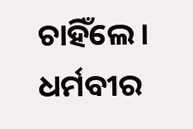ଚାହିଁଲେ । ଧର୍ମବୀର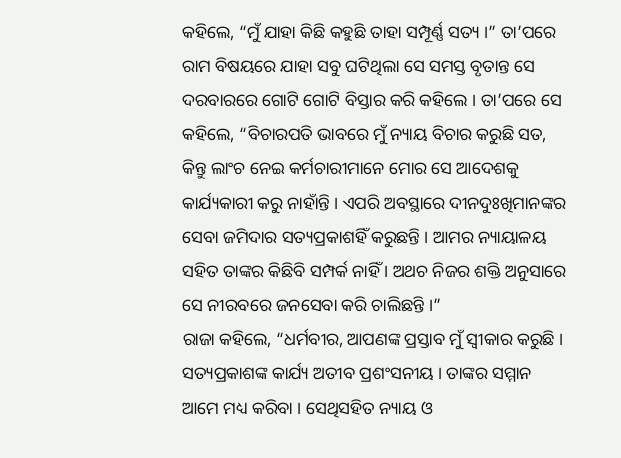କହିଲେ, “ମୁଁ ଯାହା କିଛି କହୁଛି ତାହା ସମ୍ପୂର୍ଣ୍ଣ ସତ୍ୟ ।” ତା’ପରେ ରାମ ବିଷୟରେ ଯାହା ସବୁ ଘଟିଥିଲା ସେ ସମସ୍ତ ବୃତାନ୍ତ ସେ ଦରବାରରେ ଗୋଟି ଗୋଟି ବିସ୍ତାର କରି କହିଲେ । ତା’ପରେ ସେ କହିଲେ, “ବିଚାରପତି ଭାବରେ ମୁଁ ନ୍ୟାୟ ବିଚାର କରୁଛି ସତ, କିନ୍ତୁ ଲାଂଚ ନେଇ କର୍ମଚାରୀମାନେ ମୋର ସେ ଆଦେଶକୁ କାର୍ଯ୍ୟକାରୀ କରୁ ନାହାଁନ୍ତି । ଏପରି ଅବସ୍ଥାରେ ଦୀନଦୁଃଖିମାନଙ୍କର ସେବା ଜମିଦାର ସତ୍ୟପ୍ରକାଶହିଁ କରୁଛନ୍ତି । ଆମର ନ୍ୟାୟାଳୟ ସହିତ ତାଙ୍କର କିଛିବି ସମ୍ପର୍କ ନାହିଁ । ଅଥଚ ନିଜର ଶକ୍ତି ଅନୁସାରେ ସେ ନୀରବରେ ଜନସେବା କରି ଚାଲିଛନ୍ତି ।”
ରାଜା କହିଲେ, “ଧର୍ମବୀର, ଆପଣଙ୍କ ପ୍ରସ୍ତାବ ମୁଁ ସ୍ୱୀକାର କରୁଛି । ସତ୍ୟପ୍ରକାଶଙ୍କ କାର୍ଯ୍ୟ ଅତୀବ ପ୍ରଶଂସନୀୟ । ତାଙ୍କର ସମ୍ମାନ ଆମେ ମଧ୍ୟ କରିବା । ସେଥିସହିତ ନ୍ୟାୟ ଓ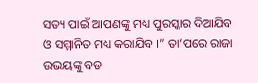ସତ୍ୟ ପାଇଁ ଆପଣଙ୍କୁ ମଧ୍ୟ ପୁରସ୍କାର ଦିଆଯିବ ଓ ସମ୍ମାନିତ ମଧ୍ୟ କରାଯିବ ।” ତା’ପରେ ରାଜା ଉଭୟଙ୍କୁ ବଡ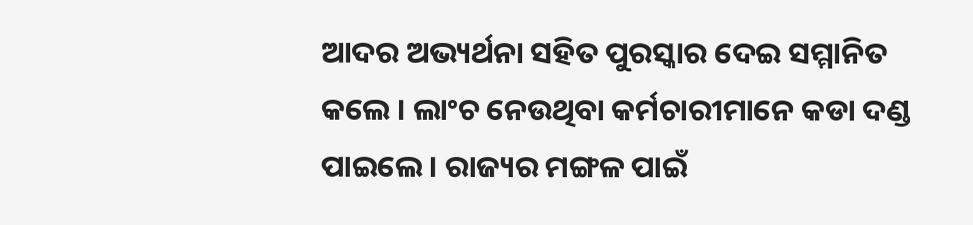ଆଦର ଅଭ୍ୟର୍ଥନା ସହିତ ପୁରସ୍କାର ଦେଇ ସମ୍ମାନିତ କଲେ । ଲାଂଚ ନେଉଥିବା କର୍ମଚାରୀମାନେ କଡା ଦଣ୍ଡ ପାଇଲେ । ରାଜ୍ୟର ମଙ୍ଗଳ ପାଇଁ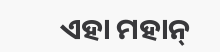ଏହା ମହାନ୍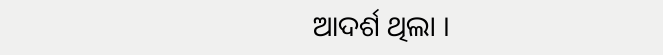ଆଦର୍ଶ ଥିଲା ।